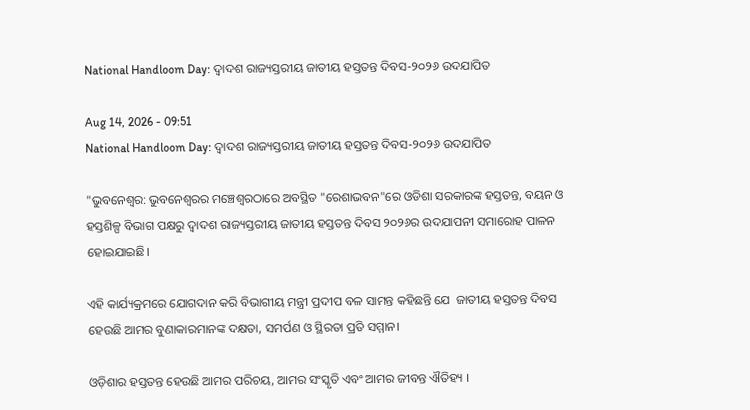National Handloom Day: ଦ୍ୱାଦଶ ରାଜ୍ୟସ୍ତରୀୟ ଜାତୀୟ ହସ୍ତତନ୍ତ ଦିବସ-୨୦୨୬ ଉଦଯାପିତ

Aug 14, 2026 - 09:51
National Handloom Day: ଦ୍ୱାଦଶ ରାଜ୍ୟସ୍ତରୀୟ ଜାତୀୟ ହସ୍ତତନ୍ତ ଦିବସ-୨୦୨୬ ଉଦଯାପିତ

"ଭୁବନେଶ୍ୱର: ଭୁବନେଶ୍ୱରର ମଞ୍ଚେଶ୍ୱରଠାରେ ଅବସ୍ଥିତ "ରେଶାଭବନ"ରେ ଓଡିଶା ସରକାରଙ୍କ ହସ୍ତତନ୍ତ, ବୟନ ଓ ହସ୍ତଶିଳ୍ପ ବିଭାଗ ପକ୍ଷରୁ ଦ୍ୱାଦଶ ରାଜ୍ୟସ୍ତରୀୟ ଜାତୀୟ ହସ୍ତତନ୍ତ ଦିବସ ୨୦୨୬ର ଉଦଯାପନୀ ସମାରୋହ ପାଳନ ହୋଇଯାଇଛି।

ଏହି କାର୍ଯ୍ୟକ୍ରମରେ ଯୋଗଦାନ କରି ବିଭାଗୀୟ ମନ୍ତ୍ରୀ ପ୍ରଦୀପ ବଳ ସାମନ୍ତ କହିଛନ୍ତି ଯେ  ଜାତୀୟ ହସ୍ତତନ୍ତ ଦିବସ ହେଉଛି ଆମର ବୁଣାକାରମାନଙ୍କ ଦକ୍ଷତା, ସମର୍ପଣ ଓ ସ୍ଥିରତା ପ୍ରତି ସମ୍ମାନ।

ଓଡ଼ିଶାର ହସ୍ତତନ୍ତ ହେଉଛି ଆମର ପରିଚୟ, ଆମର ସଂସ୍କୃତି ଏବଂ ଆମର ଜୀବନ୍ତ ଐତିହ୍ୟ ।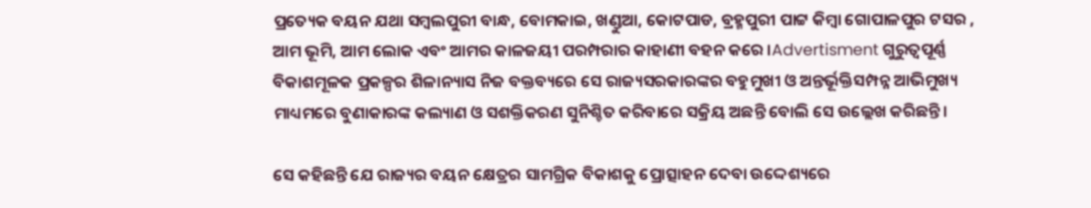ପ୍ରତ୍ୟେକ ବୟନ ଯଥା ସମ୍ବଲପୁରୀ ବାନ୍ଧ, ବୋମକାଇ, ଖଣ୍ଡୁଆ, କୋଟପାଡ, ବ୍ରହ୍ମପୁରୀ ପାଟ୍ଟ କିମ୍ବା ଗୋପାଳପୁର ଟସର , ଆମ ଭୂମି, ଆମ ଲୋକ ଏବଂ ଆମର କାଳଜୟୀ ପରମ୍ପରାର କାହାଣୀ ବହନ କରେ ।Advertisment ଗୁରୁତ୍ୱପୂର୍ଣ୍ଣ ବିକାଶମୂଳକ ପ୍ରକଳ୍ପର ଶିଳାନ୍ୟାସ ନିଜ ବକ୍ତବ୍ୟରେ ସେ ରାଜ୍ୟସରକାରଙ୍କର ବହୁମୁଖୀ ଓ ଅନ୍ତର୍ଭୂକ୍ତିସମ୍ପନ୍ନ ଆଭିମୁଖ୍ୟ ମାଧ୍ୟମରେ ବୁଣାକାରଙ୍କ କଲ୍ୟାଣ ଓ ସଶକ୍ତିକରଣ ସୁନିଶ୍ଚିତ କରିବାରେ ସକ୍ରିୟ ଅଛନ୍ତି ବୋଲି ସେ ଉଲ୍ଲେଖ କରିଛନ୍ତି।

ସେ କହିଛନ୍ତି ଯେ ରାଜ୍ୟର ବୟନ କ୍ଷେତ୍ରର ସାମଗ୍ରିକ ବିକାଶକୁ ପ୍ରୋତ୍ସାହନ ଦେବା ଉଦ୍ଦେଶ୍ୟରେ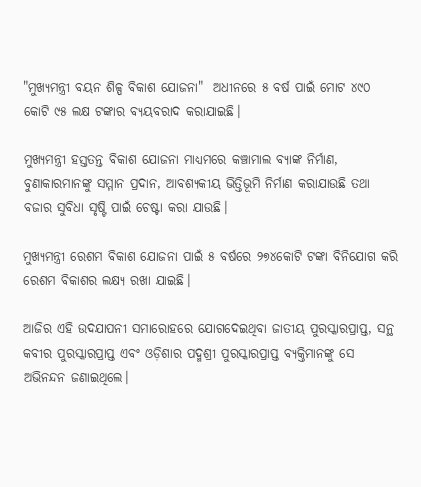"ମୁଖ୍ୟମନ୍ତ୍ରୀ ବୟନ ଶିଳ୍ପ ବିକାଶ ଯୋଜନା"  ଅଧୀନରେ ୫ ବର୍ଷ ପାଇଁ ମୋଟ ୪୯୦ କୋଟି ୯୫ ଲକ୍ଷ ଟଙ୍କାର ବ୍ୟୟବରାଦ କରାଯାଇଛି।

ମୁଖ୍ୟମନ୍ତ୍ରୀ ହସ୍ତତନ୍ତ ବିକାଶ ଯୋଜନା ମାଧ୍ୟମରେ କଞ୍ଚାମାଲ ବ୍ୟାଙ୍କ ନିର୍ମାଣ, ବୁଣାକାରମାନଙ୍କୁ ସମ୍ମାନ ପ୍ରଦାନ, ଆବଶ୍ୟକୀୟ ଭିତ୍ତିଭୂମି ନିର୍ମାଣ କରାଯାଉଛି ତଥା ବଜାର ସୁବିଧା ସୃଷ୍ଟି ପାଇଁ ଚେଷ୍ଟା କରା ଯାଉଛି।

ମୁଖ୍ୟମନ୍ତ୍ରୀ ରେଶମ ବିକାଶ ଯୋଜନା ପାଇଁ ୫ ବର୍ଷରେ ୨୭୪କୋଟି ଟଙ୍କା ବିନିଯୋଗ କରି ରେଶମ ବିକାଶର ଲକ୍ଷ୍ୟ ରଖା ଯାଇଛି।

ଆଜିର ଏହି ଉଦଯାପନୀ ସମାରୋହରେ ଯୋଗଦେଇଥିବା ଜାତୀୟ ପୁରସ୍କାରପ୍ରାପ୍ତ, ସନ୍ଥ କବୀର ପୁରସ୍କାରପ୍ରାପ୍ତ ଏବଂ ଓଡ଼ିଶାର ପଦ୍ମଶ୍ରୀ ପୁରସ୍କାରପ୍ରାପ୍ତ ବ୍ୟକ୍ତିମାନଙ୍କୁ ସେ ଅଭିନନ୍ଦନ ଜଣାଇଥିଲେ।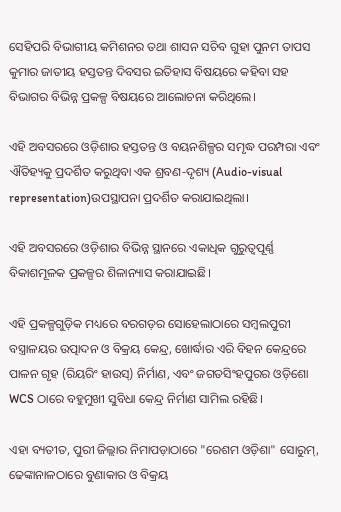ସେହିପରି ବିଭାଗୀୟ କମିଶନର ତଥା ଶାସନ ସଚିବ ଗୁହା ପୁନମ ତାପସ କୁମାର ଜାତୀୟ ହସ୍ତତନ୍ତ ଦିବସର ଇତିହାସ ବିଷୟରେ କହିବା ସହ ବିଭାଗର ବିଭିନ୍ନ ପ୍ରକଳ୍ପ ବିଷୟରେ ଆଲୋଚନା କରିଥିଲେ।

ଏହି ଅବସରରେ ଓଡ଼ିଶାର ହସ୍ତତନ୍ତ ଓ ବୟନଶିଳ୍ପର ସମୃଦ୍ଧ ପରମ୍ପରା ଏବଂ ଐତିହ୍ୟକୁ ପ୍ରଦର୍ଶିତ କରୁଥିବା ଏକ ଶ୍ରବଣ-ଦୃଶ୍ୟ (Audio-visual representation)ଉପସ୍ଥାପନା ପ୍ରଦର୍ଶିତ କରାଯାଇଥିଲା।

ଏହି ଅବସରରେ ଓଡ଼ିଶାର ବିଭିନ୍ନ ସ୍ଥାନରେ ଏକାଧିକ ଗୁରୁତ୍ୱପୂର୍ଣ୍ଣ ବିକାଶମୂଳକ ପ୍ରକଳ୍ପର ଶିଳାନ୍ୟାସ କରାଯାଇଛି।

ଏହି ପ୍ରକଳ୍ପଗୁଡ଼ିକ ମଧ୍ୟରେ ବରଗଡ଼ର ସୋହେଲାଠାରେ ସମ୍ବଲପୁରୀ ବସ୍ତ୍ରାଳୟର ଉତ୍ପାଦନ ଓ ବିକ୍ରୟ କେନ୍ଦ୍ର, ଖୋର୍ଦ୍ଧାର ଏରି ବିହନ କେନ୍ଦ୍ରରେ ପାଳନ ଗୃହ (ରିୟରିଂ ହାଉସ୍) ନିର୍ମାଣ, ଏବଂ ଜଗତସିଂହପୁରର ଓଡ଼ିଶୋ WCS ଠାରେ ବହୁମୁଖୀ ସୁବିଧା କେନ୍ଦ୍ର ନିର୍ମାଣ ସାମିଲ ରହିଛି।

ଏହା ବ୍ୟତୀତ, ପୁରୀ ଜିଲ୍ଲାର ନିମାପଡ଼ାଠାରେ "ରେଶମ ଓଡ଼ିଶା" ସୋରୁମ୍, ଢେଙ୍କାନାଳଠାରେ ବୁଣାକାର ଓ ବିକ୍ରୟ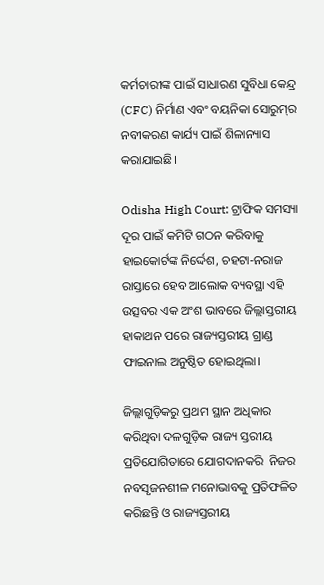କର୍ମଚାରୀଙ୍କ ପାଇଁ ସାଧାରଣ ସୁବିଧା କେନ୍ଦ୍ର (CFC) ନିର୍ମାଣ ଏବଂ ବୟନିକା ସୋରୁମ୍‌ର ନବୀକରଣ କାର୍ଯ୍ୟ ପାଇଁ ଶିଳାନ୍ୟାସ କରାଯାଇଛି।

Odisha High Court: ଟ୍ରାଫିକ ସମସ୍ୟା ଦୂର ପାଇଁ କମିଟି ଗଠନ କରିବାକୁ ହାଇକୋର୍ଟଙ୍କ ନିର୍ଦ୍ଦେଶ, ଚହଟା-ନରାଜ ରାସ୍ତାରେ ହେବ ଆଲୋକ ବ୍ୟବସ୍ଥା ଏହି ଉତ୍ସବର ଏକ ଅଂଶ ଭାବରେ ଜିଲ୍ଲାସ୍ତରୀୟ ହାକାଥନ ପରେ ରାଜ୍ୟସ୍ତରୀୟ ଗ୍ରାଣ୍ଡ ଫାଇନାଲ ଅନୁଷ୍ଠିତ ହୋଇଥିଲା।

ଜିଲ୍ଲାଗୁଡ଼ିକରୁ ପ୍ରଥମ ସ୍ଥାନ ଅଧିକାର କରିଥିବା ଦଳଗୁଡ଼ିକ ରାଜ୍ୟ ସ୍ତରୀୟ ପ୍ରତିଯୋଗିତାରେ ଯୋଗଦାନକରି  ନିଜର ନବସୃଜନଶୀଳ ମନୋଭାବକୁ ପ୍ରତିଫଳିତ କରିଛନ୍ତି ଓ ରାଜ୍ୟସ୍ତରୀୟ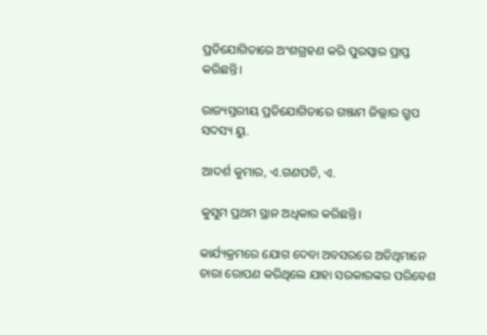ପ୍ରତିଯୋଗିତାରେ ଅଂଶଗ୍ରହଣ କରି ପୁରସ୍କାର ପ୍ରାପ୍ତ କରିଛନ୍ତି।

ରାଜ୍ୟସ୍ତରୀୟ ପ୍ରତିଯୋଗିତାରେ ଗଞ୍ଜାମ ଜିଲ୍ଲାର ଗ୍ରୁପ ସଦସ୍ୟ ୟୁ.

ଆଦର୍ଶ କୁମାର, ଏ.ଗଣପତି, ଏ.

କୁସୁମ ପ୍ରଥମ ସ୍ଥାନ ଅଧିକାର କରିଛନ୍ତି।

କାର୍ଯ୍ୟକ୍ରମରେ ଯୋଗ ଦେବା ଅବସରରେ ଅତିଥିମାନେ ଚାରା ରୋପଣ କରିଥିଲେ ଯାହା ସରକାରଙ୍କର ପରିବେଶ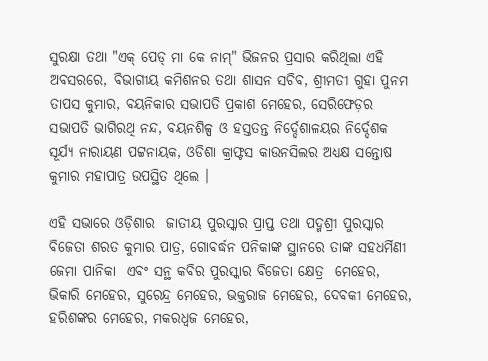ସୁରକ୍ଷା ତଥା "ଏକ୍ ପେଡ୍‌ ମା କେ ନାମ୍" ଭିଜନର ପ୍ରସାର କରିଥିଲା ଏହି ଅବସରରେ, ବିଭାଗୀୟ କମିଶନର ତଥା ଶାସନ ସଚିବ, ଶ୍ରୀମତୀ ଗୁହା ପୁନମ ତାପସ କୁମାର, ବୟନିକାର ସଭାପତି ପ୍ରକାଶ ମେହେର, ସେରିଫେଡ଼ର ସଭାପତି ଭାଗିରଥି ନନ୍ଦ, ବୟନଶିଳ୍ପ ଓ ହସ୍ତତନ୍ତ ନିର୍ଦ୍ଦେଶାଳୟର ନିର୍ଦ୍ଦେଶକ  ସୂର୍ଯ୍ୟ ନାରାୟଣ ପଟ୍ଟନାୟକ, ଓଡିଶା କ୍ରାଫ୍ଟସ କାଉନସିଲର ଅଧ୍ୟକ୍ଷ ସନ୍ତୋଷ କୁମାର ମହାପାତ୍ର ଉପସ୍ଥିତ ଥିଲେ ।

ଏହି ସଭାରେ ଓଡ଼ିଶାର  ଜାତୀୟ ପୁରସ୍କାର ପ୍ରାପ୍ତ ତଥା ପଦ୍ମଶ୍ରୀ ପୁରସ୍କାର ବିଜେତା ଶରତ କୁମାର ପାତ୍ର, ଗୋବର୍ଦ୍ଧନ ପନିକାଙ୍କ ସ୍ଥାନରେ ତାଙ୍କ ସହଧର୍ମିଣୀ ଜେମା ପାନିକା  ଏବଂ ସନ୍ଥ କବିର ପୁରସ୍କାର ବିଜେତା କ୍ଷେତ୍ର  ମେହେର, ଭିକାରି ମେହେର, ସୁରେନ୍ଦ୍ର ମେହେର, ଭକ୍ତରାଜ ମେହେର, ଦେବକୀ ମେହେର, ହରିଶଙ୍କର ମେହେର, ମକରଧ୍ୱଜ ମେହେର,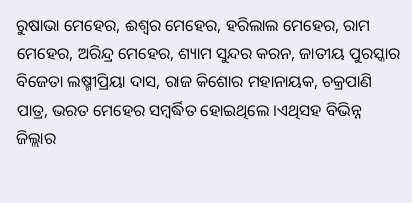ରୁଷାଭା ମେହେର, ଈଶ୍ୱର ମେହେର, ହରିଲାଲ ମେହେର, ରାମ ମେହେର, ଅରିନ୍ଦ୍ର ମେହେର, ଶ୍ୟାମ ସୁନ୍ଦର କରନ, ଜାତୀୟ ପୁରସ୍କାର ବିଜେତା ଲଷ୍ମୀପ୍ରିୟା ଦାସ, ରାଜ କିଶୋର ମହାନାୟକ, ଚକ୍ରପାଣି ପାତ୍ର, ଭରତ ମେହେର ସମ୍ବର୍ଦ୍ଧିତ ହୋଇଥିଲେ ।ଏଥିସହ ବିଭିନ୍ନ ଜିଲ୍ଲାର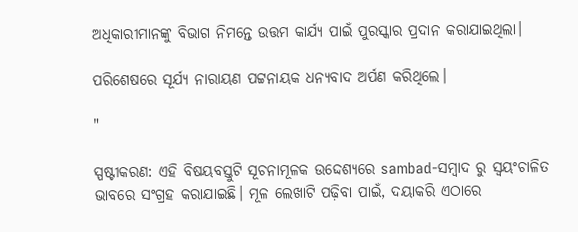ଅଧିକାରୀମାନଙ୍କୁ ବିଭାଗ ନିମନ୍ତେ ଉତ୍ତମ କାର୍ଯ୍ୟ ପାଇଁ ପୁରସ୍କାର ପ୍ରଦାନ କରାଯାଇଥିଲା।

ପରିଶେଷରେ ସୂର୍ଯ୍ୟ ନାରାୟଣ ପଟ୍ଟନାୟକ ଧନ୍ୟବାଦ ଅର୍ପଣ କରିଥିଲେ।

"

ସ୍ପଷ୍ଟୀକରଣ: ଏହି ବିଷୟବସ୍ତୁଟି ସୂଚନାମୂଳକ ଉଦ୍ଦେଶ୍ୟରେ sambad-ସମ୍ବାଦ ରୁ ସ୍ୱୟଂଚାଳିତ ଭାବରେ ସଂଗ୍ରହ କରାଯାଇଛି। ମୂଳ ଲେଖାଟି ପଢ଼ିବା ପାଇଁ, ଦୟାକରି ଏଠାରେ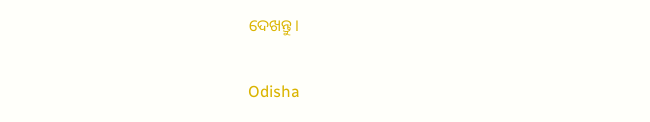ଦେଖନ୍ତୁ।

Odisha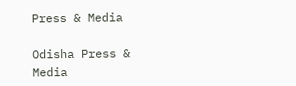Press & Media

Odisha Press & Media